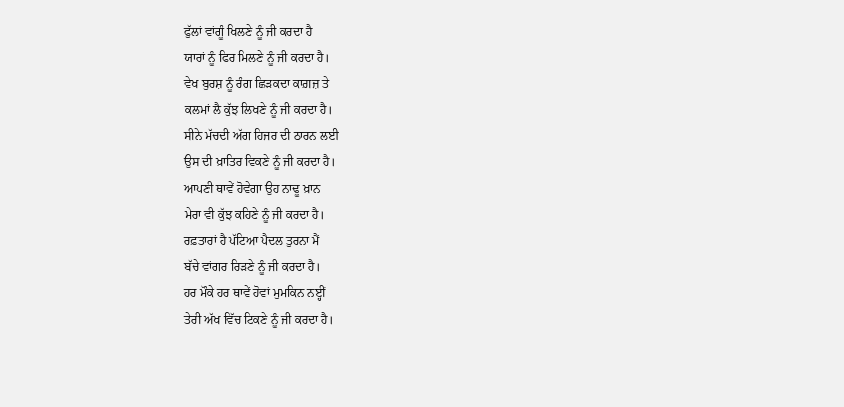ਫੁੱਲਾਂ ਵਾਂਗੂੰ ਖਿਲਣੇ ਨੂੰ ਜੀ ਕਰਦਾ ਹੈ
ਯਾਰਾਂ ਨੂੰ ਫਿਰ ਮਿਲਣੇ ਨੂੰ ਜੀ ਕਰਦਾ ਹੈ।
ਵੇਖ ਬੁਰਸ਼ ਨੂੰ ਰੰਗ ਛਿੜਕਦਾ ਕਾਗ਼ਜ਼ ਤੇ
ਕਲਮਾਂ ਲੈ ਕੁੱਝ ਲਿਖਣੇ ਨੂੰ ਜੀ ਕਰਦਾ ਹੈ।
ਸੀਨੇ ਮੱਚਦੀ ਅੱਗ ਹਿਜਰ ਦੀ ਠਾਰਨ ਲਈ
ਉਸ ਦੀ ਖ਼ਾਤਿਰ ਵਿਕਣੇ ਨੂੰ ਜੀ ਕਰਦਾ ਹੈ।
ਆਪਣੀ ਥਾਵੇਂ ਹੋਵੇਗਾ ਉਹ ਨਾਢੂ ਖ਼ਾਨ
ਮੇਰਾ ਵੀ ਕੁੱਝ ਕਹਿਣੇ ਨੂੰ ਜੀ ਕਰਦਾ ਹੈ।
ਰਫ਼ਤਾਰਾਂ ਹੈ ਪੱਟਿਆ ਪੈਦਲ ਤੁਰਨਾ ਮੈਂ
ਬੱਚੇ ਵਾਂਗਰ ਰਿੜਣੇ ਨੂੰ ਜੀ ਕਰਦਾ ਹੈ।
ਹਰ ਮੌਕੇ ਹਰ ਥਾਵੇਂ ਹੋਵਾਂ ਮੁਮਕਿਨ ਨੲ੍ਹੀਂ
ਤੇਰੀ ਅੱਖ ਵਿੱਚ ਟਿਕਣੇ ਨੂੰ ਜੀ ਕਰਦਾ ਹੈ।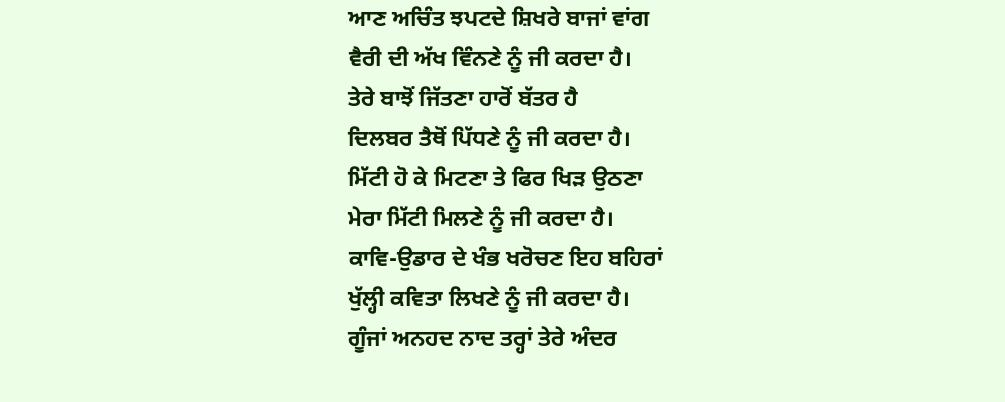ਆਣ ਅਚਿੰਤ ਝਪਟਦੇ ਸ਼ਿਖਰੇ ਬਾਜਾਂ ਵਾਂਗ
ਵੈਰੀ ਦੀ ਅੱਖ ਵਿੰਨਣੇ ਨੂੰ ਜੀ ਕਰਦਾ ਹੈ।
ਤੇਰੇ ਬਾਝੋਂ ਜਿੱਤਣਾ ਹਾਰੋਂ ਬੱਤਰ ਹੈ
ਦਿਲਬਰ ਤੈਥੋਂ ਪਿੱਧਣੇ ਨੂੰ ਜੀ ਕਰਦਾ ਹੈ।
ਮਿੱਟੀ ਹੋ ਕੇ ਮਿਟਣਾ ਤੇ ਫਿਰ ਖਿੜ ਉਠਣਾ
ਮੇਰਾ ਮਿੱਟੀ ਮਿਲਣੇ ਨੂੰ ਜੀ ਕਰਦਾ ਹੈ।
ਕਾਵਿ-ਉਡਾਰ ਦੇ ਖੰਭ ਖਰੋਚਣ ਇਹ ਬਹਿਰਾਂ
ਖੁੱਲ੍ਹੀ ਕਵਿਤਾ ਲਿਖਣੇ ਨੂੰ ਜੀ ਕਰਦਾ ਹੈ।
ਗੂੰਜਾਂ ਅਨਹਦ ਨਾਦ ਤਰ੍ਹਾਂ ਤੇਰੇ ਅੰਦਰ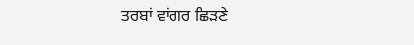ਤਰਬਾਂ ਵਾਂਗਰ ਛਿੜਣੇ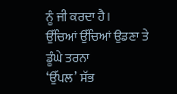ਨੂੰ ਜੀ ਕਰਦਾ ਹੈ।
ਉੱਚਿਆਂ ਉੱਚਿਆਂ ਉਡਣਾ ਤੇ ਡੂੰਘੇ ਤਰਨਾ
‘ਉੱਪਲ’ ਸੱਭ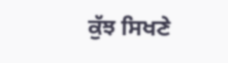ਕੁੱਝ ਸਿਖਣੇ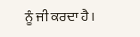ਨੂੰ ਜੀ ਕਰਦਾ ਹੈ।